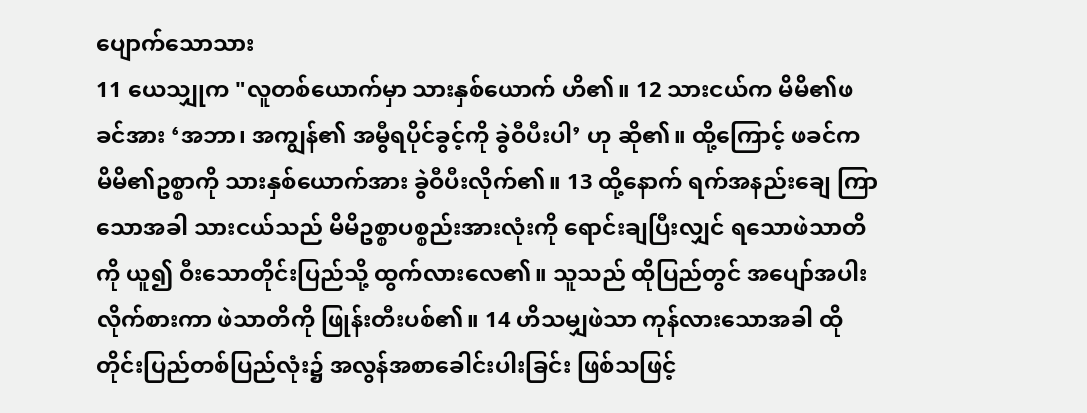ပျောက်သောသား
11 ယေသျှုက "လူတစ်ယောက်မှာ သားနှစ်ယောက် ဟိ၏။ 12 သားငယ်က မိမိ၏ဖခင်အား ‘အဘာ၊ အကျွန်၏ အမွီရပိုင်ခွင့်ကို ခွဲဝီပီးပါ’ ဟု ဆို၏။ ထို့ကြောင့် ဖခင်က မိမိ၏ဥစ္စာကို သားနှစ်ယောက်အား ခွဲဝီပီးလိုက်၏။ 13 ထို့နောက် ရက်အနည်းချေ ကြာသောအခါ သားငယ်သည် မိမိဥစ္စာပစ္စည်းအားလုံးကို ရောင်းချပြီးလျှင် ရသောဖဲသာတိကို ယူ၍ ဝီးသောတိုင်းပြည်သို့ ထွက်လားလေ၏။ သူသည် ထိုပြည်တွင် အပျော်အပါးလိုက်စားကာ ဖဲသာတိကို ဖြုန်းတီးပစ်၏။ 14 ဟိသမျှဖဲသာ ကုန်လားသောအခါ ထိုတိုင်းပြည်တစ်ပြည်လုံး၌ အလွန်အစာခေါင်းပါးခြင်း ဖြစ်သဖြင့်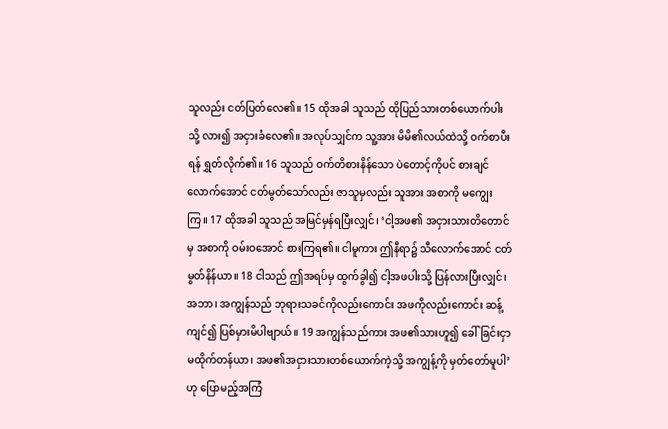သူလည်း ငတ်ပြတ်လေ၏။ 15 ထိုအခါ သူသည် ထိုပြည်သားတစ်ယောက်ပါးသို့ လား၍ အငှားခံလေ၏။ အလုပ်သျှင်က သူ့အား မိမိ၏လယ်ထဲသို့ ဝက်စာပီးရန် ရွှတ်လိုက်၏။ 16 သူသည် ဝက်တိစားနိန်သော ပဲတောင့်ကိုပင် စားချင်လောက်အောင် ငတ်မွတ်သော်လည်း ဇာသူမှလည်း သူအား အစာကို မကျွေးကြ။ 17 ထိုအခါ သူသည် အမြင်မှန်ရပြီးလျှင်၊ ‘ငါ့အဖ၏ အငှားသားတိတောင်မှ အစာကို ဝမ်းဝအောင် စားကြရ၏။ ငါမူကား ဤနီရာ၌ သီလောက်အောင် ငတ်မွတ်နိန်ယာ။ 18 ငါသည် ဤအရပ်မှ ထွက်ခွါ၍ ငါ့အဖပါးသို့ ပြန်လားပြီးလျှင်၊ အဘာ၊ အကျွန်သည် ဘုရားသခင်ကိုလည်းကောင်း အဖကိုလည်းကောင်း ဆန့်ကျင်၍ ပြစ်မှားမိပါဗျာယ်။ 19 အကျွန်သည်ကား အဖ၏သားဟူ၍ ခေါ်ခြင်းငှာ မထိုက်တန်ယာ၊ အဖ၏အငှားသားတစ်ယောက်ကဲ့သို့ အကျွန့်ကို မှတ်တော်မူပါ’ ဟု ပြောမည့်အကြံ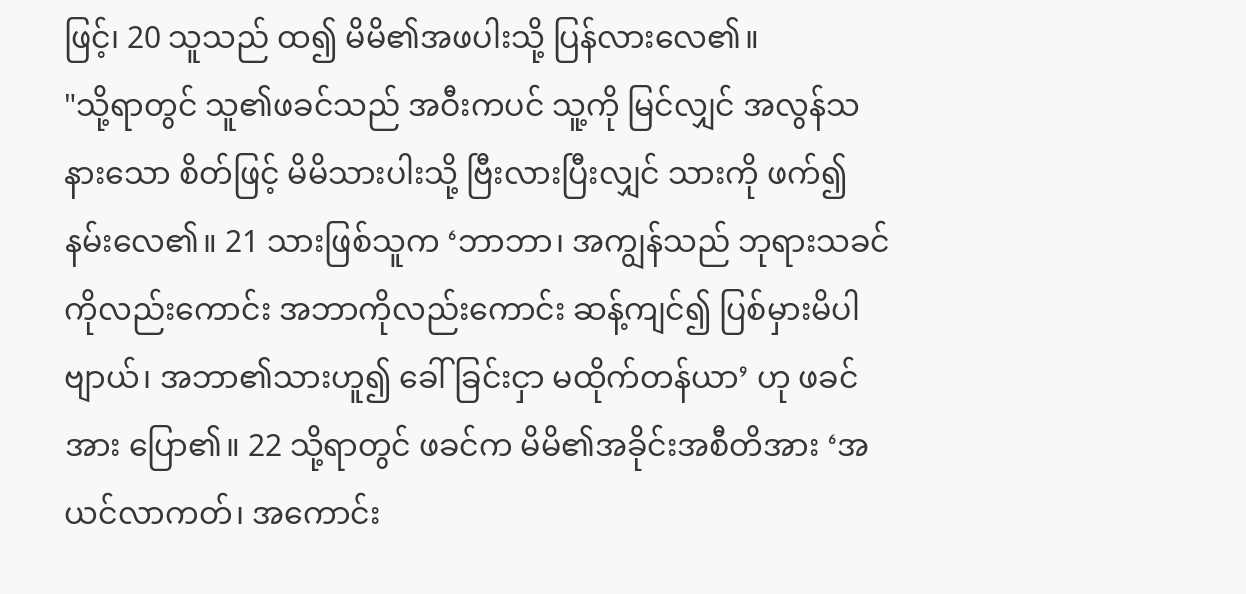ဖြင့်၊ 20 သူသည် ထ၍ မိမိ၏အဖပါးသို့ ပြန်လားလေ၏။
"သို့ရာတွင် သူ၏ဖခင်သည် အဝီးကပင် သူ့ကို မြင်လျှင် အလွန်သနားသော စိတ်ဖြင့် မိမိသားပါးသို့ ဗြီးလားပြီးလျှင် သားကို ဖက်၍ နမ်းလေ၏။ 21 သားဖြစ်သူက ‘ဘာဘာ၊ အကျွန်သည် ဘုရားသခင်ကိုလည်းကောင်း အဘာကိုလည်းကောင်း ဆန့်ကျင်၍ ပြစ်မှားမိပါဗျာယ်၊ အဘာ၏သားဟူ၍ ခေါ်ခြင်းငှာ မထိုက်တန်ယာ’ ဟု ဖခင်အား ပြော၏။ 22 သို့ရာတွင် ဖခင်က မိမိ၏အခိုင်းအစီတိအား ‘အယင်လာကတ်၊ အကောင်း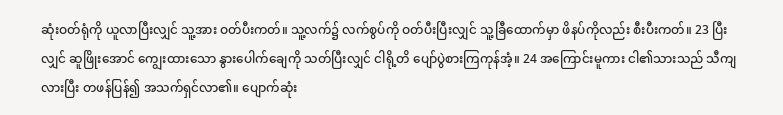ဆုံးဝတ်ရုံကို ယူလာပြီးလျှင် သူ့အား ဝတ်ပီးကတ်။ သူ့လက်၌ လက်စွပ်ကို ဝတ်ပီးပြီးလျှင် သူ့ခြီထောက်မှာ ဖိနပ်ကိုလည်း စီးပီးကတ်။ 23 ပြီးလျှင် ဆူဖြိုးအောင် ကျွေးထားသော နွားပေါက်ချေကို သတ်ပြီးလျှင် ငါရို့တိ ပျော်ပွဲစားကြကုန်အံ့။ 24 အကြောင်းမူကား ငါ၏သားသည် သီကျလားပြီး တဖန်ပြန်၍ အသက်ရှင်လာ၏။ ပျောက်ဆုံး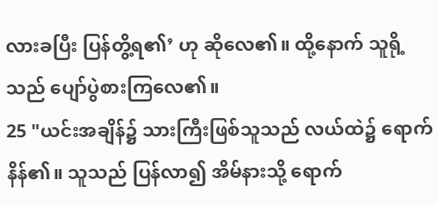လားခပြီး ပြန်တွိ့ရ၏’ ဟု ဆိုလေ၏။ ထို့နောက် သူရို့သည် ပျော်ပွဲစားကြလေ၏။
25 "ယင်းအချိန်၌ သားကြီးဖြစ်သူသည် လယ်ထဲ၌ ရောက်နိန်၏။ သူသည် ပြန်လာ၍ အိမ်နားသို့ ရောက်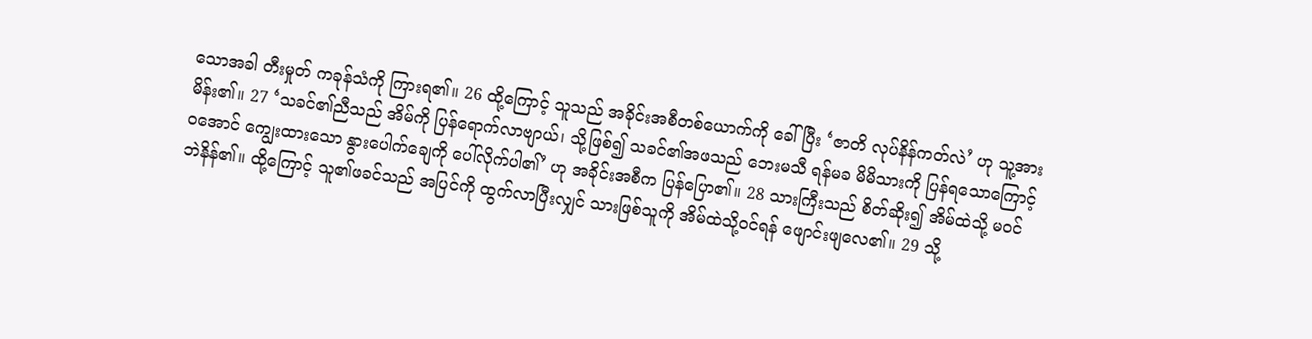သောအခါ တီးမှုတ် ကခုန်သံကို ကြားရ၏။ 26 ထို့ကြောင့် သူသည် အခိုင်းအစီတစ်ယောက်ကို ခေါ်ပြီး ‘ဇာတိ လုပ်နိန်ကတ်လဲ’ ဟု သူ့အား မိန်း၏။ 27 ‘သခင်၏ညီသည် အိမ်ကို ပြန်ရောက်လာဗျာယ်၊ သို့ဖြစ်၍ သခင်၏အဖသည် ဘေးမသီ ရန်မခ မိမိသားကို ပြန်ရသောကြောင့် ဝအောင် ကျွေးထားသော နွားပေါက်ချေကို ပေါ်လိုက်ပါ၏’ ဟု အခိုင်းအစီက ပြန်ပြော၏။ 28 သားကြီးသည် စိတ်ဆိုး၍ အိမ်ထဲသို့ မဝင်ဘဲနိန်၏။ ထို့ကြောင့် သူ၏ဖခင်သည် အပြင်ကို ထွက်လာပြီးလျှင် သားဖြစ်သူကို အိမ်ထဲသို့ဝင်ရန် ဖျောင်းဖျလေ၏။ 29 သို့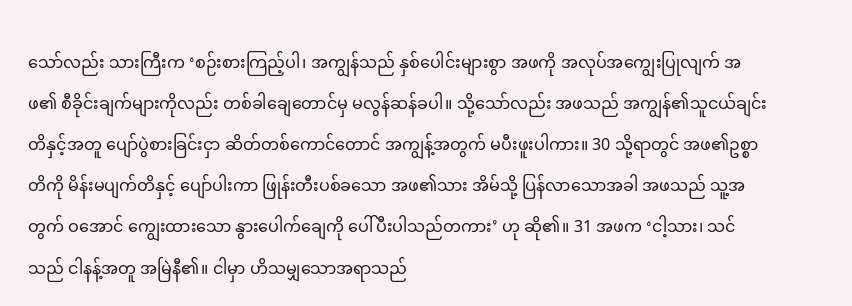သော်လည်း သားကြီးက ‘စဉ်းစားကြည့်ပါ၊ အကျွန်သည် နှစ်ပေါင်းများစွာ အဖကို အလုပ်အကျွေးပြုလျက် အဖ၏ စီခိုင်းချက်များကိုလည်း တစ်ခါချေတောင်မှ မလွန်ဆန်ခပါ။ သို့သော်လည်း အဖသည် အကျွန်၏သူငယ်ချင်းတိနှင့်အတူ ပျော်ပွဲစားခြင်းငှာ ဆိတ်တစ်ကောင်တောင် အကျွန့်အတွက် မပီးဖူးပါကား။ 30 သို့ရာတွင် အဖ၏ဥစ္စာတိကို မိန်းမပျက်တိနှင့် ပျော်ပါးကာ ဖြုန်းတီးပစ်ခသော အဖ၏သား အိမ်သို့ ပြန်လာသောအခါ အဖသည် သူ့အတွက် ဝအောင် ကျွေးထားသော နွားပေါက်ချေကို ပေါ်ပီးပါသည်တကား’ ဟု ဆို၏။ 31 အဖက ‘ငါ့သား၊ သင်သည် ငါနန့်အတူ အမြဲနီ၏။ ငါမှာ ဟိသမျှသောအရာသည်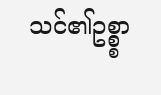သင်၏ဥစ္စ္စာ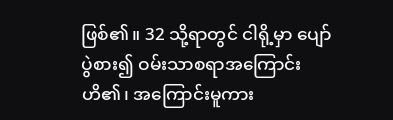ဖြစ်၏။ 32 သို့ရာတွင် ငါရို့မှာ ပျော်ပွဲစား၍ ဝမ်းသာစရာအကြောင်း ဟိ၏၊ အကြောင်းမူကား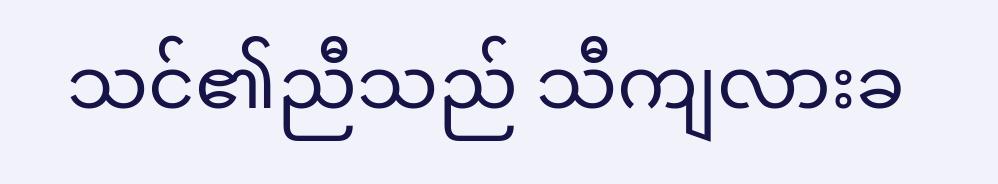သင်၏ညီသည် သီကျလားခ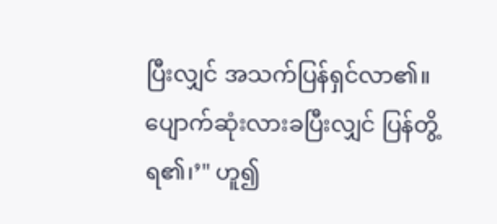ပြီးလျှင် အသက်ပြန်ရှင်လာ၏။ ပျောက်ဆုံးလားခပြီးလျှင် ပြန်တွိ့ရ၏၊’" ဟူ၍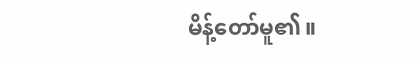မိန့်တော်မူ၏။